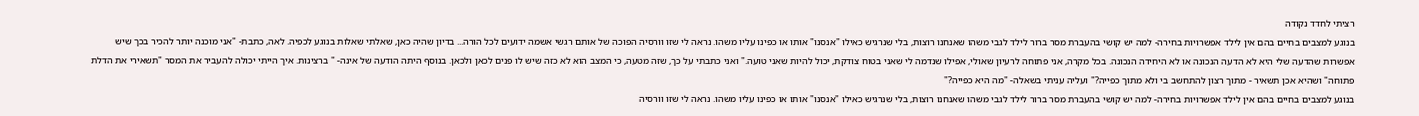רציתי לחדד נקודה
בנוגע למצבים בחיים בהם אין לילד אפשרויות בחירה- למה יש קושי בהעברת מסר ברור לילד לגבי משהו שאנחנו רוצות, בלי שנרגיש כאילו "אנסנו" אותו או כפינו עליו משהו. נראה לי שזו וורסיה הפוכה של אותם רגשי אשמה ידועים לכל הורה... בדיון שהיה כאן, שאלתי שאלות בנוגע לכפיה. לאה, כתבת- "אני מוכנה יותר להכיר בכך שיש אפשרות שהדעה שלי היא לא הדעה הנכונה או לא היחידה הנכונה. בכל מקרה, אני פתוחה לרעיון שאולי, אפילו שנדמה לי שאני בטוח צודקת, יכול להיות שאני טועה." ואני כתבתי על כך, שזה מטעה, כי המצב הוא לא כזה שיש לו פנים לכאן ולכאן. בנוסף היתה הודעה של אינה- " ברצינות. איך הייתי יכולה להעביר את המסר "תשאירי את הדלת פתוחה" ושהיא אכן תשאיר - מתוך רצון להתחשב בי ולא מתוך כפייה?" ועליה עניתי בשאלה- "מה היא כפייה?"
בנוגע למצבים בחיים בהם אין לילד אפשרויות בחירה- למה יש קושי בהעברת מסר ברור לילד לגבי משהו שאנחנו רוצות, בלי שנרגיש כאילו "אנסנו" אותו או כפינו עליו משהו. נראה לי שזו וורסיה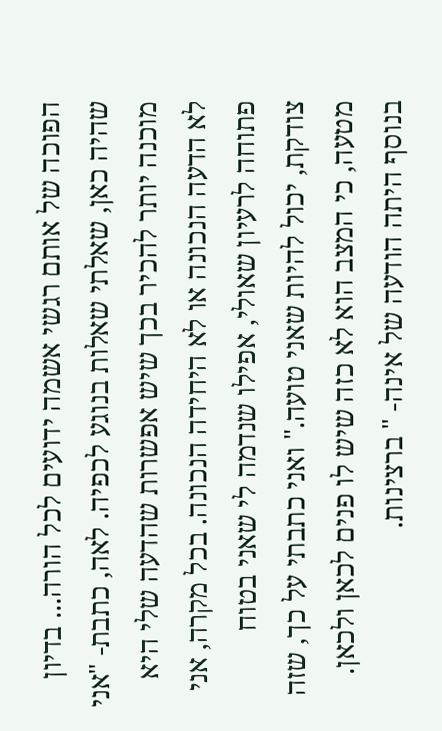הפוכה של אותם רגשי אשמה ידועים לכל הורה... בדיון שהיה כאן, שאלתי שאלות בנוגע לכפיה. לאה, כתבת- "אני מוכנה יותר להכיר בכך שיש אפשרות שהדעה שלי היא לא הדעה הנכונה או לא היחידה הנכונה. בכל מקרה, אני פתוחה לרעיון שאולי, אפילו שנדמה לי שאני בטוח צודקת, יכול להיות שאני טועה." ואני כתבתי על כך, שזה מטעה, כי המצב הוא לא כזה שיש לו פנים לכאן ולכאן. בנוסף היתה הודעה של אינה- " ברצינות.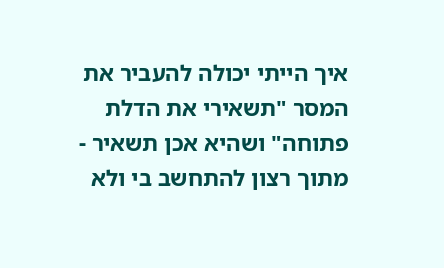איך הייתי יכולה להעביר את המסר "תשאירי את הדלת פתוחה" ושהיא אכן תשאיר - מתוך רצון להתחשב בי ולא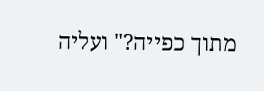מתוך כפייה?" ועליה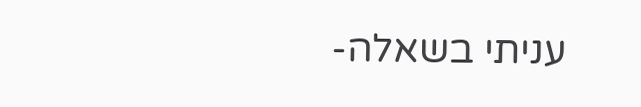עניתי בשאלה-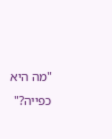"מה היא כפייה?"